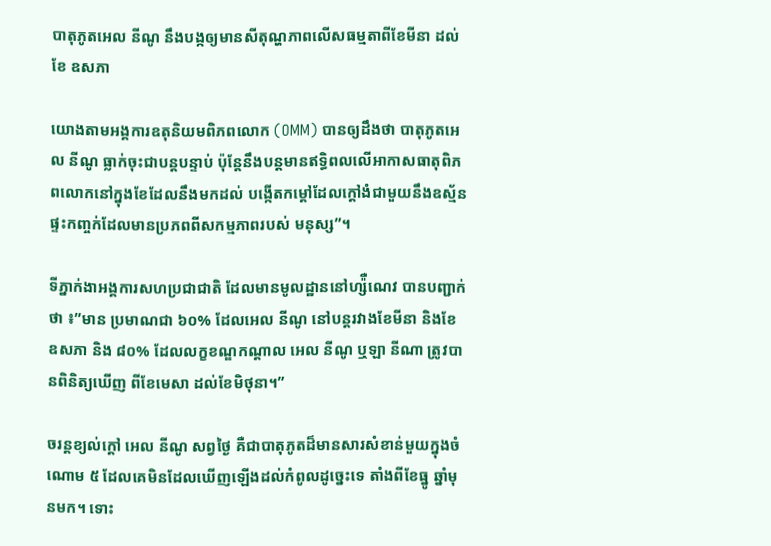បាតុភូតអេល នីណូ នឹងបង្កឲ្យមានសីតុណ្ហភាពលើសធម្មតាពីខែមីនា ដល់ខែ ឧសភា

យោងតាមអង្គការឧតុនិយមពិភពលោក (OMM) បានឲ្យដឹងថា បាតុភូតអេល នីណូ ធ្លាក់ចុះជាបន្តបន្ទាប់ ប៉ុន្តែនឹងបន្តមានឥទ្ធិពលលើអាកាសធាតុពិភពលោកនៅក្នុងខែដែលនឹងមកដល់ បង្កើតកម្តៅដែលក្តៅងំជាមួយនឹងឧស្ម័នផ្ទះកញ្ចក់ដែលមានប្រភពពីសកម្មភាពរបស់ មនុស្ស”។

ទីភ្នាក់ងាអង្គការសហប្រជាជាតិ ដែលមានមូលដ្ឋាននៅហ្ស៉ឺណេវ បានបញ្ជាក់ថា ៖”មាន ប្រមាណជា ៦០% ដែលអេល នីណូ នៅបន្តរវាងខែមីនា និងខែឧសភា និង ៨០% ដែលលក្ខខណ្ឌកណ្តាល អេល នីណូ ឬឡា នីណា ត្រូវបានពិនិត្យឃើញ ពីខែមេសា ដល់ខែមិថុនា។”

ចរន្តខ្យល់ក្តៅ អេល នីណូ សព្វថ្ងៃ គឺជាបាតុភូតដ៏មានសារសំខាន់មួយក្នុងចំណោម ៥ ដែលគេមិនដែលឃើញឡើងដល់កំពូលដូច្នេះទេ តាំងពីខែធ្នូ ឆ្នាំមុនមក។ ទោះ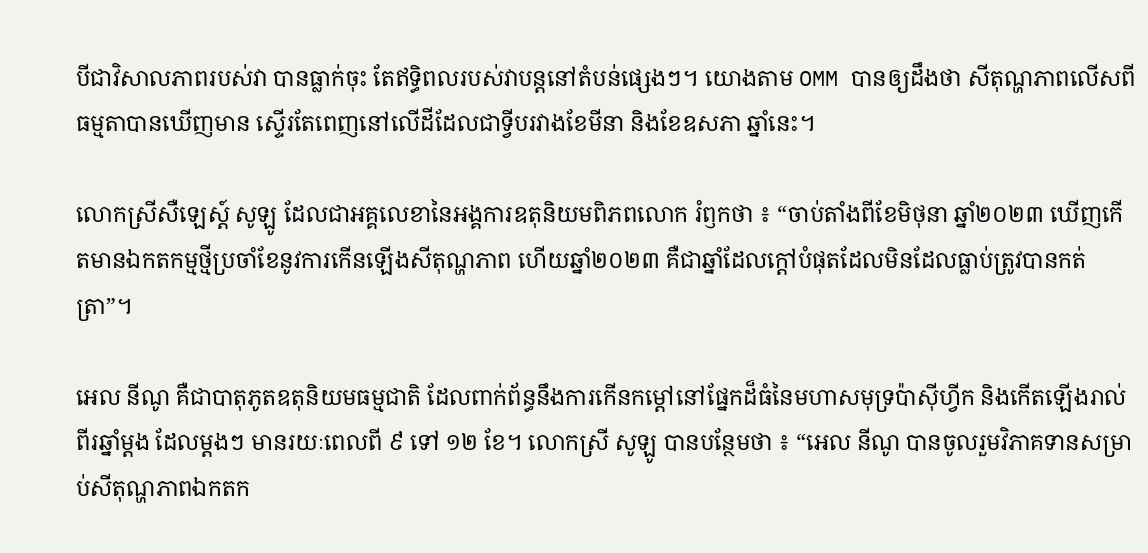បីជាវិសាលភាពរបស់វា បានធ្លាក់ចុះ តែឥទ្ធិពលរបស់វាបន្តនៅតំបន់ផ្សេងៗ។ យោងតាម OMM បានឲ្យដឹងថា សីតុណ្ហភាពលើសពីធម្មតាបានឃើញមាន ស្ទើរតែពេញនៅលើដីដែលជាទ្វីបរវាងខែមីនា និងខែឧសភា ឆ្នាំនេះ។

លោកស្រីសឺឡេស្ត៍ សូឡូ ដែលជាអគ្គលេខានៃអង្គការឧតុនិយមពិភពលោក រំឭកថា ៖ “ចាប់តាំងពីខែមិថុនា ឆ្នាំ២០២៣ ឃើញកើតមានឯកតកម្មថ្មីប្រចាំខែនូវការកើនឡើងសីតុណ្ហភាព ហើយឆ្នាំ២០២៣ គឺជាឆ្នាំដែលក្តៅបំផុតដែលមិនដែលធ្លាប់ត្រូវបានកត់ត្រា”។

អេល នីណូ គឺជាបាតុភូតឧតុនិយមធម្មជាតិ ដែលពាក់ព័ន្ធនឹងការកើនកម្តៅនៅផ្នែកដ៏ធំនៃមហាសមុទ្រប៉ាស៊ីហ្វីក និងកើតឡើងរាល់ពីរឆ្នាំម្តង ដែលម្តងៗ មានរយៈពេលពី ៩ ទៅ ១២ ខែ។ លោកស្រី សូឡូ បានបន្ថែមថា ៖ “អេល នីណូ បានចូលរួមវិភាគទានសម្រាប់សីតុណ្ហភាពឯកតក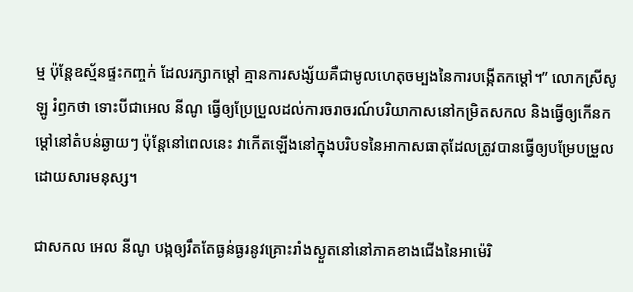ម្ម ប៉ុន្តែឧស្ម័នផ្ទះកញ្ចក់ ដែលរក្សាកម្តៅ គ្មានការសង្ស័យគឺជាមូលហេតុចម្បងនៃការបង្កើតកម្តៅ។” លោកស្រីសូឡូ រំឭកថា ទោះបីជាអេល នីណូ ធ្វើឲ្យប្រែប្រួលដល់ការចរាចរណ៍បរិយាកាសនៅកម្រិតសកល និងធ្វើឲ្យកើនកម្តៅនៅតំបន់ឆ្ងាយៗ ប៉ុន្តែនៅពេលនេះ វាកើតឡើងនៅក្នុងបរិបទនៃអាកាសធាតុដែលត្រូវបានធ្វើឲ្យបម្រែបម្រួលដោយសារមនុស្ស។

ជាសកល អេល នីណូ បង្កឲ្យរឹតតែធ្ងន់ធ្ងរនូវគ្រោះរាំងស្ងួតនៅនៅភាគខាងជើងនៃអាម៉េរិ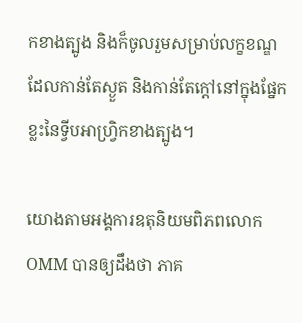កខាងត្បូង និងក៏ចូលរួមសម្រាប់លក្ខខណ្ឌដែលកាន់តែស្ងួត និងកាន់តែក្តៅនៅក្នុងផ្នែកខ្លះនៃទ្វីបអាហ្វ្រិកខាងត្បូង។

យោងតាមអង្គការឧតុនិយមពិភពលោក OMM បានឲ្យដឹងថា ភាគ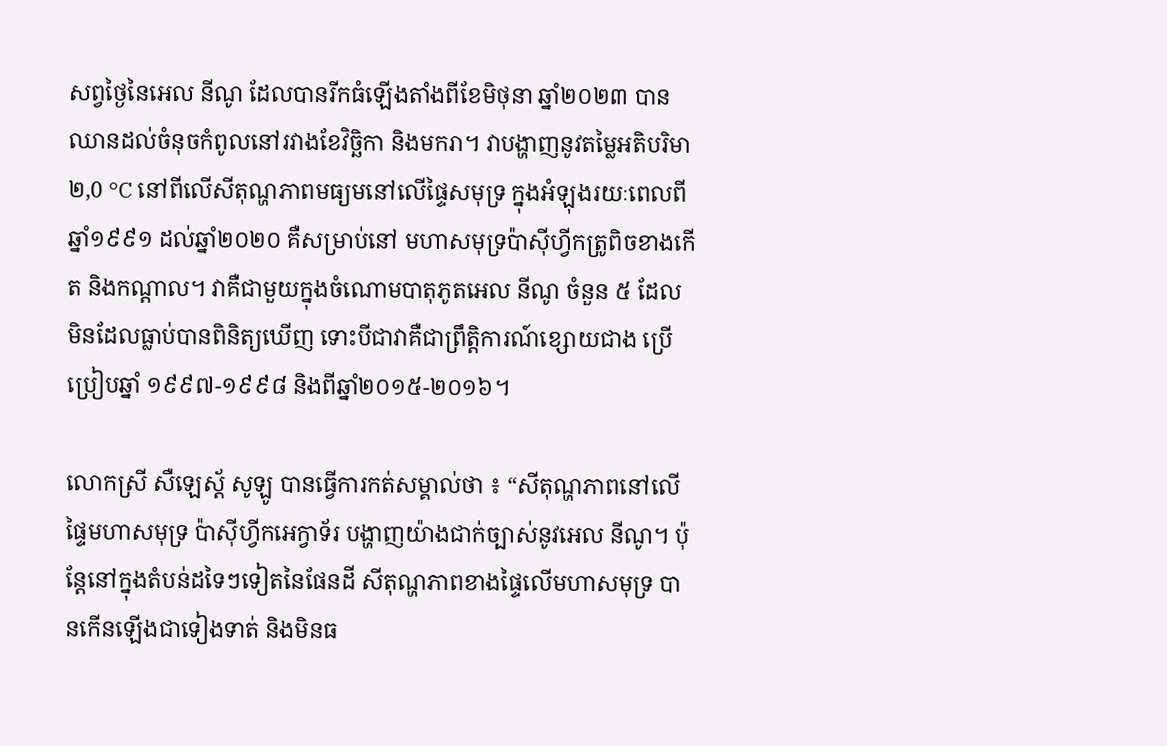សព្វថ្ងៃនៃអេល នីណូ ដែលបានរីកធំឡើងតាំងពីខែមិថុនា ឆ្នាំ២០២៣ បានឈានដល់ចំនុចកំពូលនៅរវាងខែវិច្ឆិកា និងមករា។ វាបង្ហាញនូវតម្លៃអតិបរិមា ២,0 °C នៅពីលើសីតុណ្ហភាពមធ្យមនៅលើផ្ទៃសមុទ្រ ក្នុងអំឡុងរយៈពេលពីឆ្នាំ១៩៩១ ដល់ឆ្នាំ២០២០ គឺសម្រាប់នៅ មហាសមុទ្រប៉ាស៊ីហ្វីកត្រូពិចខាងកើត និងកណ្តាល។ វាគឺជាមួយក្នុងចំណោមបាតុភូតអេល នីណូ ចំនួន ៥ ដែលមិនដែលធ្លាប់បានពិនិត្យឃើញ ទោះបីជាវាគឺជាព្រឹត្តិការណ៍ខ្សោយជាង ប្រើប្រៀបឆ្នាំ ១៩៩៧-១៩៩៨ និងពីឆ្នាំ២០១៥-២០១៦។

លោកស្រី សឺឡេស្ត័ សូឡូ បានធ្វើការកត់សម្គាល់ថា ៖ “សីតុណ្ហភាពនៅលើផ្ទៃមហាសមុទ្រ ប៉ាស៊ីហ្វីកអេក្វាទ័រ បង្ហាញយ៉ាងជាក់ច្បាស់នូវអេល នីណូ។ ប៉ុន្តែនៅក្នុងតំបន់ដទៃៗទៀតនៃផែនដី សីតុណ្ហភាពខាងផ្ទៃលើមហាសមុទ្រ បានកើនឡើងជាទៀងទាត់ និងមិនធ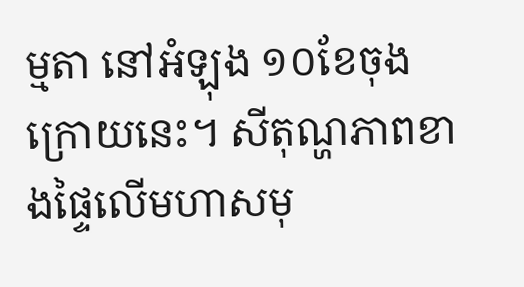ម្មតា នៅអំឡុង ១០ខែចុងក្រោយនេះ។ សីតុណ្ហភាពខាងផ្ទៃលើមហាសមុ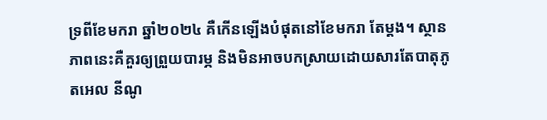ទ្រពីខែមករា ឆ្នាំ២០២៤ គឺកើនឡើងបំផុតនៅខែមករា តែម្តង។ ស្ថានភាពនេះគឺគួរឲ្យព្រួយបារម្ភ និងមិនអាចបកស្រាយដោយសារតែបាតុភូតអេល នីណូ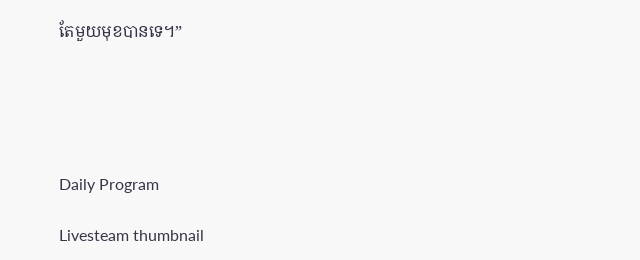តែមួយមុខបានទេ។”





Daily Program

Livesteam thumbnail